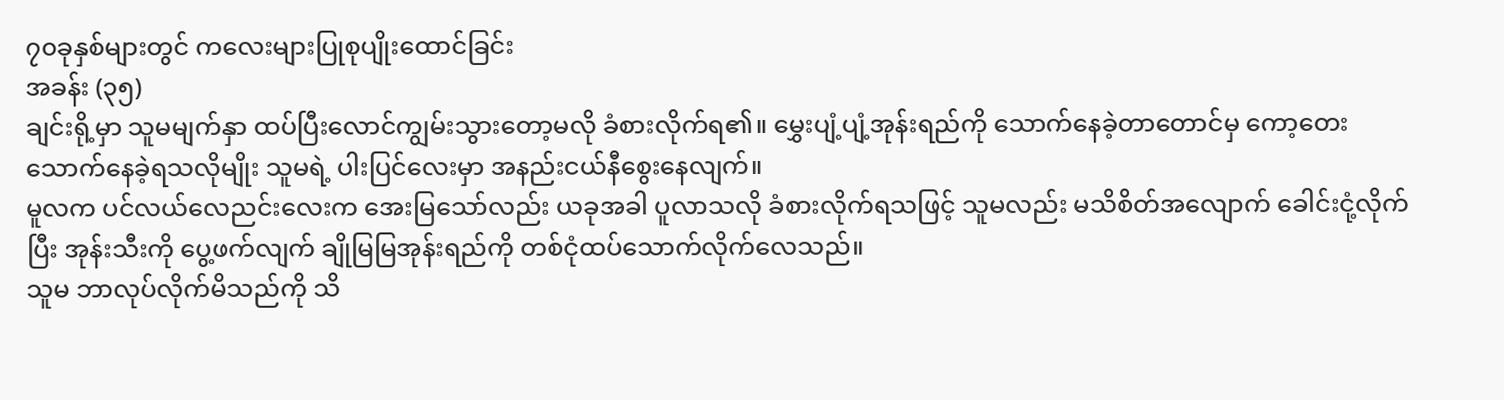၇၀ခုနှစ်များတွင် ကလေးများပြုစုပျိုးထောင်ခြင်း
အခန်း (၃၅)
ချင်းရို့မှာ သူမမျက်နှာ ထပ်ပြီးလောင်ကျွမ်းသွားတော့မလို ခံစားလိုက်ရ၏။ မွှေးပျံ့ပျံ့အုန်းရည်ကို သောက်နေခဲ့တာတောင်မှ ကော့တေးသောက်နေခဲ့ရသလိုမျိုး သူမရဲ့ ပါးပြင်လေးမှာ အနည်းငယ်နီစွေးနေလျက်။
မူလက ပင်လယ်လေညင်းလေးက အေးမြသော်လည်း ယခုအခါ ပူလာသလို ခံစားလိုက်ရသဖြင့် သူမလည်း မသိစိတ်အလျောက် ခေါင်းငုံ့လိုက်ပြီး အုန်းသီးကို ပွေ့ဖက်လျက် ချိုမြမြအုန်းရည်ကို တစ်ငုံထပ်သောက်လိုက်လေသည်။
သူမ ဘာလုပ်လိုက်မိသည်ကို သိ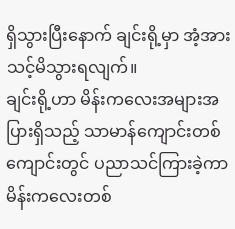ရှိသွားပြီးနောက် ချင်းရို့မှာ အံ့အားသင့်မိသွားရလျက်။
ချင်းရို့ဟာ မိန်းကလေးအများအပြားရှိသည့် သာမာန်ကျောင်းတစ်ကျောင်းတွင် ပညာသင်ကြားခဲ့ကာ မိန်းကလေးတစ်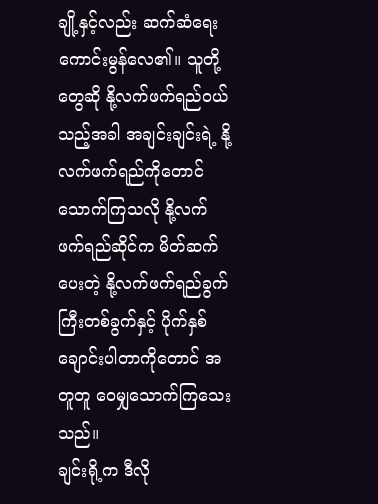ချို့နှင့်လည်း ဆက်ဆံရေးကောင်းမွန်လေ၏။ သူတို့တွေဆို နို့လက်ဖက်ရည်ဝယ်သည့်အခါ အချင်းချင်းရဲ့ နို့လက်ဖက်ရည်ကိုတောင် သောက်ကြသလို နို့လက်ဖက်ရည်ဆိုင်က မိတ်ဆက်ပေးတဲ့ နို့လက်ဖက်ရည်ခွက်ကြီးတစ်ခွက်နှင့် ပိုက်နှစ်ချောင်းပါတာကိုတောင် အတူတူ ဝေမျှသောက်ကြသေးသည်။
ချင်းရို့က ဒီလို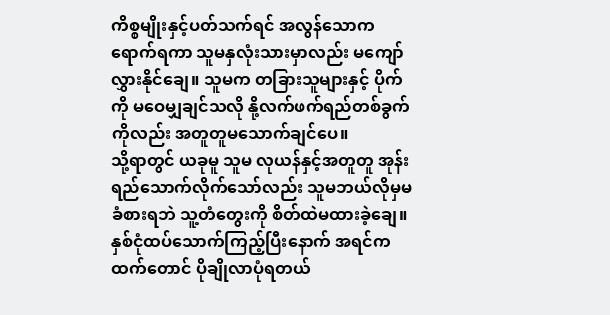ကိစ္စမျိုးနှင့်ပတ်သက်ရင် အလွန်သောကရောက်ရကာ သူမနှလုံးသားမှာလည်း မကျော်လွှားနိုင်ချေ။ သူမက တခြားသူများနှင့် ပိုက်ကို မဝေမျှချင်သလို နို့လက်ဖက်ရည်တစ်ခွက်ကိုလည်း အတူတူမသောက်ချင်ပေ။
သို့ရာတွင် ယခုမူ သူမ လုယန်နှင့်အတူတူ အုန်းရည်သောက်လိုက်သော်လည်း သူမဘယ်လိုမှမခံစားရဘဲ သူ့တံတွေးကို စိတ်ထဲမထားခဲ့ချေ။
နှစ်ငုံထပ်သောက်ကြည့်ပြီးနောက် အရင်ကထက်တောင် ပိုချိုလာပုံရတယ်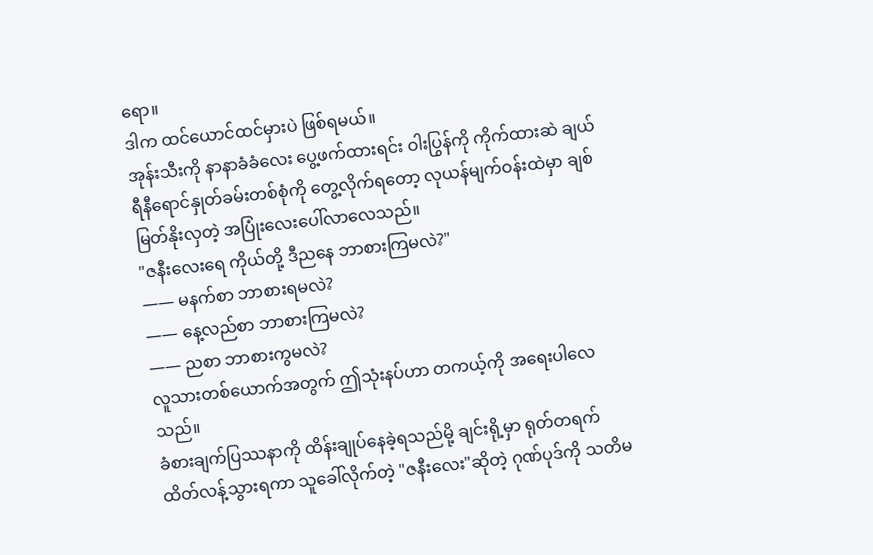ရော။
ဒါက ထင်ယောင်ထင်မှားပဲ ဖြစ်ရမယ်။
အုန်းသီးကို နာနာခံခံလေး ပွေ့ဖက်ထားရင်း ဝါးပြွန်ကို ကိုက်ထားဆဲ ချယ်ရီနီရောင်နှုတ်ခမ်းတစ်စုံကို တွေ့လိုက်ရတော့ လုယန်မျက်ဝန်းထဲမှာ ချစ်မြတ်နိုးလှတဲ့ အပြုံးလေးပေါ်လာလေသည်။
"ဇနီးလေးရေ ကိုယ်တို့ ဒီညနေ ဘာစားကြမလဲ?"
—— မနက်စာ ဘာစားရမလဲ?
—— နေ့လည်စာ ဘာစားကြမလဲ?
—— ညစာ ဘာစားကွမလဲ?
လူသားတစ်ယောက်အတွက် ဤသုံးနပ်ဟာ တကယ့်ကို အရေးပါလေသည်။
ခံစားချက်ပြဿနာကို ထိန်းချုပ်နေခဲ့ရသည်မို့ ချင်းရို့မှာ ရုတ်တရက် ထိတ်လန့်သွားရကာ သူခေါ်လိုက်တဲ့ "ဇနီးလေး"ဆိုတဲ့ ဂုဏ်ပုဒ်ကို သတိမ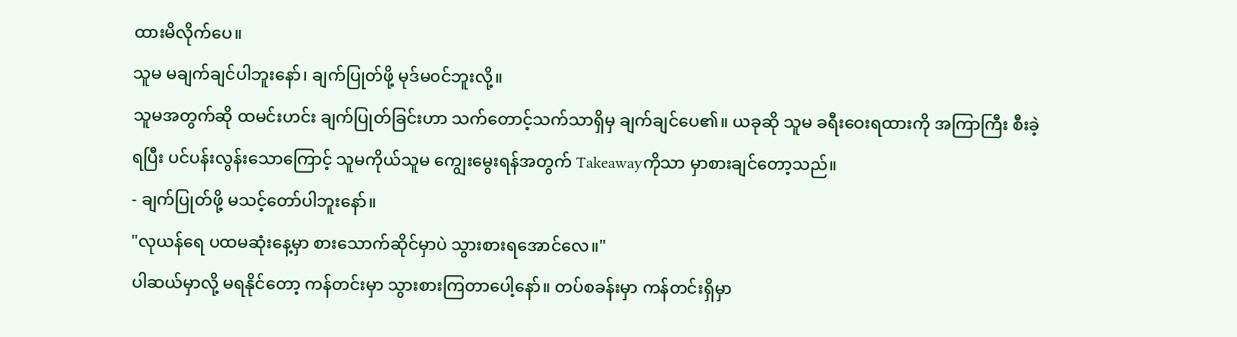ထားမိလိုက်ပေ။
သူမ မချက်ချင်ပါဘူးနော်၊ ချက်ပြုတ်ဖို့ မုဒ်မ၀င်ဘူးလို့။
သူမအတွက်ဆို ထမင်းဟင်း ချက်ပြုတ်ခြင်းဟာ သက်တောင့်သက်သာရှိမှ ချက်ချင်ပေ၏။ ယခုဆို သူမ ခရီးဝေးရထားကို အကြာကြီး စီးခဲ့ရပြီး ပင်ပန်းလွန်းသောကြောင့် သူမကိုယ်သူမ ကျွေးမွေးရန်အတွက် Takeawayကိုသာ မှာစားချင်တော့သည်။
- ချက်ပြုတ်ဖို့ မသင့်တော်ပါဘူးနော်။
"လုယန်ရေ ပထမဆုံးနေ့မှာ စားသောက်ဆိုင်မှာပဲ သွားစားရအောင်လေ။"
ပါဆယ်မှာလို့ မရနိုင်တော့ ကန်တင်းမှာ သွားစားကြတာပေါ့နော်။ တပ်စခန်းမှာ ကန်တင်းရှိမှာ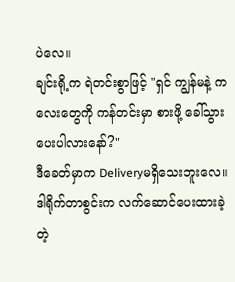ပဲလေ။
ချင်းရို့က ရဲတင်းစွာဖြင့် "ရှင် ကျွန်မနဲ့ ကလေးတွေကို ကန်တင်းမှာ စားဖို့ ခေါ်သွားပေးပါလားနော်?"
ဒီခေတ်မှာက Deliveryမရှိသေးဘူးလေ။
ဒါရိုက်တာစွင်းက လက်ဆောင်ပေးထားခဲ့တဲ့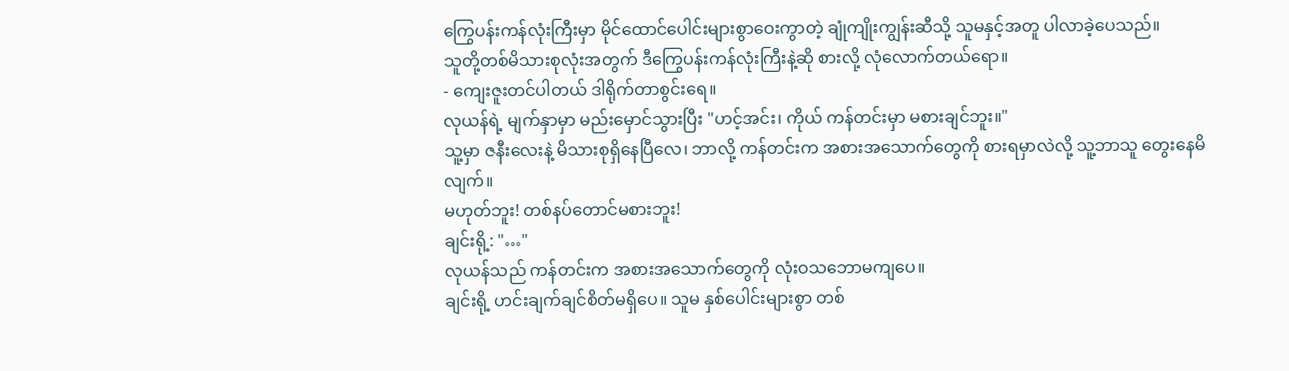ကြွေပန်းကန်လုံးကြီးမှာ မိုင်ထောင်ပေါင်းများစွာဝေးကွာတဲ့ ချုံကျိုးကျွန်းဆီသို့ သူမနှင့်အတူ ပါလာခဲ့ပေသည်။
သူတို့တစ်မိသားစုလုံးအတွက် ဒီကြွေပန်းကန်လုံးကြီးနဲ့ဆို စားလို့ လုံလောက်တယ်ရော။
- ကျေးဇူးတင်ပါတယ် ဒါရိုက်တာစွင်းရေ။
လုယန်ရဲ့ မျက်နှာမှာ မည်းမှောင်သွားပြီး "ဟင့်အင်း၊ ကိုယ် ကန်တင်းမှာ မစားချင်ဘူး။"
သူ့မှာ ဇနီးလေးနဲ့ မိသားစုရှိနေပြီလေ၊ ဘာလို့ ကန်တင်းက အစားအသောက်တွေကို စားရမှာလဲလို့ သူ့ဘာသူ တွေးနေမိလျက်။
မဟုတ်ဘူး! တစ်နပ်တောင်မစားဘူး!
ချင်းရို့: "…"
လုယန်သည် ကန်တင်းက အစားအသောက်တွေကို လုံးဝသဘောမကျပေ။
ချင်းရို့ ဟင်းချက်ချင်စိတ်မရှိပေ။ သူမ နှစ်ပေါင်းများစွာ တစ်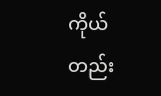ကိုယ်တည်း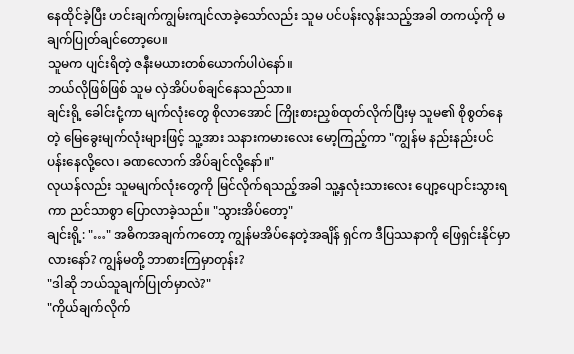နေထိုင်ခဲ့ပြီး ဟင်းချက်ကျွမ်းကျင်လာခဲ့သော်လည်း သူမ ပင်ပန်းလွန်းသည့်အခါ တကယ့်ကို မချက်ပြုတ်ချင်တော့ပေ။
သူမက ပျင်းရိတဲ့ ဇနီးမယားတစ်ယောက်ပါပဲနော်။
ဘယ်လိုဖြစ်ဖြစ် သူမ လှဲအိပ်ပစ်ချင်နေသည်သာ။
ချင်းရို့ ခေါင်းငုံ့ကာ မျက်လုံးတွေ စိုလာအောင် ကြိုးစားညှစ်ထုတ်လိုက်ပြီးမှ သူမ၏ စိုစွတ်နေတဲ့ မြေခွေးမျက်လုံးများဖြင့် သူ့အား သနားကမားလေး မော့ကြည့်ကာ "ကျွန်မ နည်းနည်းပင်ပန်းနေလို့လေ၊ ခဏလောက် အိပ်ချင်လို့နော်။"
လုယန်လည်း သူမမျက်လုံးတွေကို မြင်လိုက်ရသည့်အခါ သူ့နှလုံးသားလေး ပျော့ပျောင်းသွားရကာ ညင်သာစွာ ပြောလာခဲ့သည်။ "သွားအိပ်တော့"
ချင်းရို့: "…" အဓိကအချက်ကတော့ ကျွန်မအိပ်နေတဲ့အချိန် ရှင်က ဒီပြဿနာကို ဖြေရှင်းနိုင်မှာလားနော်? ကျွန်မတို့ ဘာစားကြမှာတုန်း?
"ဒါဆို ဘယ်သူချက်ပြုတ်မှာလဲ?"
"ကိုယ်ချက်လိုက်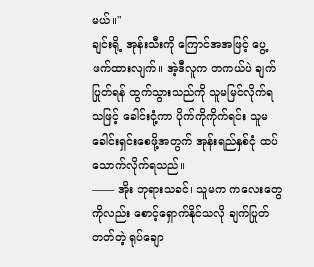မယ်။"
ချင်းရို့ အုန်းသီးကို ကြောင်အအဖြင့် ပွေ့ဖက်ထားလျက်။ အဲ့ဒီလူက တကယ်ပဲ ချက်ပြုတ်ရန် ထွက်သွားသည်ကို သူမမြင်လိုက်ရသဖြင့် ခေါင်းငုံ့ကာ ပိုက်ကိုကိုက်ရင်း သူမခေါင်းရှင်းစေဖို့အတွက် အုန်းရည်နှစ်ငုံ ထပ်သောက်လိုက်ရသည်။
—— အိုး ဘုရားသခင်၊ သူမက ကလေးတွေကိုလည်း စောင့်ရှောက်နိုင်သလို ချက်ပြုတ်တတ်တဲ့ ရုပ်ချော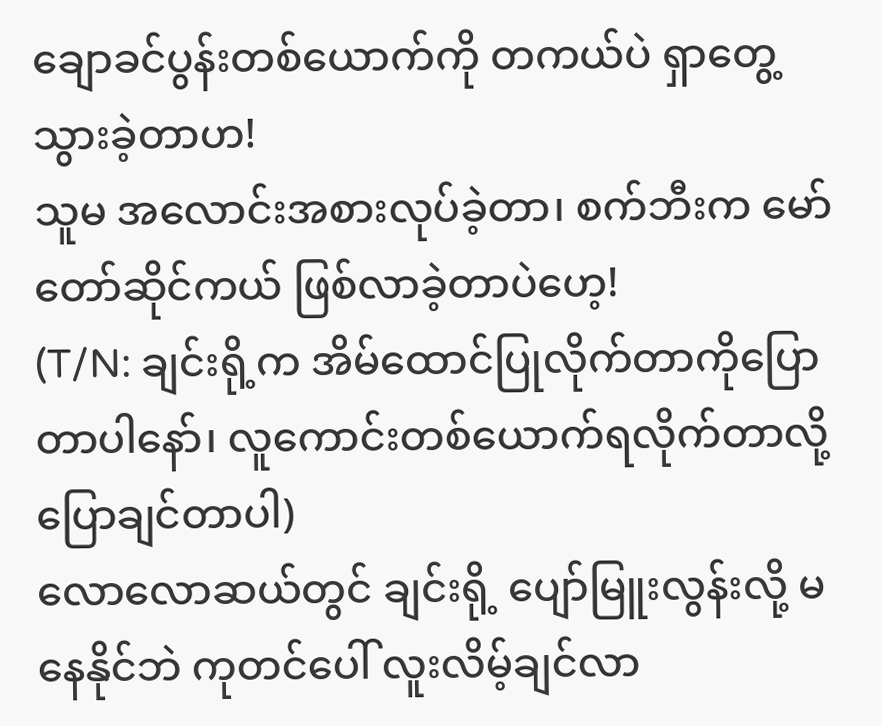ချောခင်ပွန်းတစ်ယောက်ကို တကယ်ပဲ ရှာတွေ့သွားခဲ့တာဟ!
သူမ အလောင်းအစားလုပ်ခဲ့တာ၊ စက်ဘီးက မော်တော်ဆိုင်ကယ် ဖြစ်လာခဲ့တာပဲဟေ့!
(T/N: ချင်းရို့က အိမ်ထောင်ပြုလိုက်တာကိုပြောတာပါနော်၊ လူကောင်းတစ်ယောက်ရလိုက်တာလို့ ပြောချင်တာပါ)
လောလောဆယ်တွင် ချင်းရို့ ပျော်မြူးလွန်းလို့ မနေနိုင်ဘဲ ကုတင်ပေါ် လူးလိမ့်ချင်လာ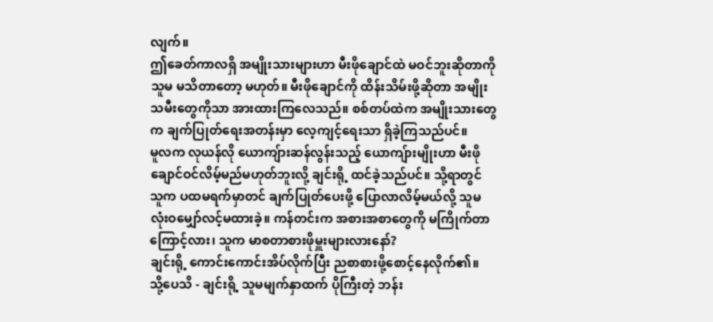လျက်။
ဤခေတ်ကာလရှိ အမျိုးသားများဟာ မီးဖိုချောင်ထဲ မဝင်ဘူးဆိုတာကို သူမ မသိတာတော့ မဟုတ်။ မီးဖိုချောင်ကို ထိန်းသိမ်းဖို့ဆိုတာ အမျိုးသမီးတွေကိုသာ အားထားကြလေသည်။ စစ်တပ်ထဲက အမျိုးသားတွေက ချက်ပြုတ်ရေးအတန်းမှာ လေ့ကျင့်ရေးသာ ရှိခဲ့ကြသည်ပင်။
မူလက လုယန်လို ယောကျ်ားဆန်လွန်းသည့် ယောကျ်ားမျိုးဟာ မီးဖိုချောင်ဝင်လိမ့်မည်မဟုတ်ဘူးလို့ ချင်းရို့ ထင်ခဲ့သည်ပင်။ သို့ရာတွင် သူက ပထမရက်မှာတင် ချက်ပြုတ်ပေးဖို့ ပြောလာလိမ့်မယ်လို့ သူမ လုံးဝမျှော်လင့်မထားခဲ့။ ကန်တင်းက အစားအစာတွေကို မကြိုက်တာကြောင့်လား၊ သူက မာစတာစားဖိုမှူးများလားနော်?
ချင်းရို့ ကောင်းကောင်းအိပ်လိုက်ပြီး ညစာစားဖို့စောင့်နေလိုက်၏။
သို့ပေသိ - ချင်းရို့ သူမမျက်နှာထက် ပိုကြီးတဲ့ ဘန်း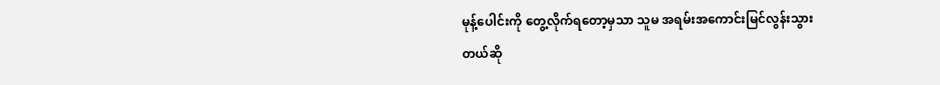မုန့်ပေါင်းကို တွေ့လိုက်ရတော့မှသာ သူမ အရမ်းအကောင်းမြင်လွန်းသွားတယ်ဆို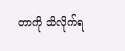တာကို သိလိုက်ရ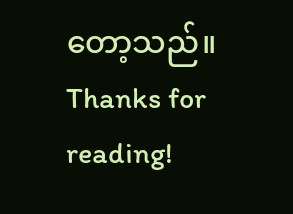တော့သည်။
Thanks for reading!